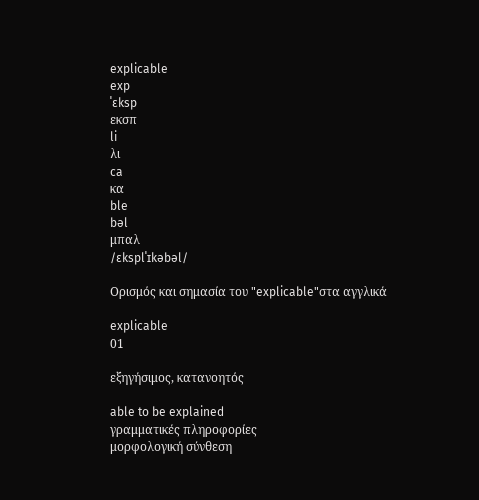explicable
exp
ˈɛksp
εκσπ
li
λι
ca
κα
ble
bəl
μπαλ
/ɛksplˈɪkəbəl/

Ορισμός και σημασία του "explicable"στα αγγλικά

explicable
01

εξηγήσιμος, κατανοητός

able to be explained
γραμματικές πληροφορίες
μορφολογική σύνθεση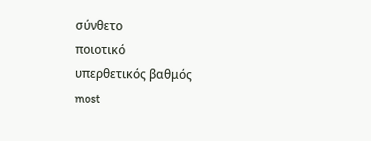σύνθετο
ποιοτικό
υπερθετικός βαθμός
most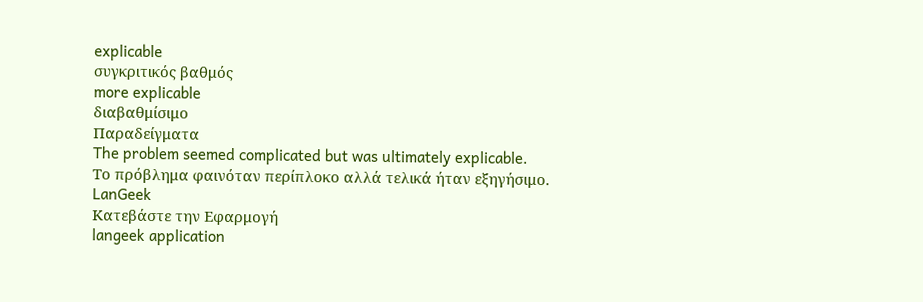explicable
συγκριτικός βαθμός
more explicable
διαβαθμίσιμο
Παραδείγματα
The problem seemed complicated but was ultimately explicable.
Το πρόβλημα φαινόταν περίπλοκο αλλά τελικά ήταν εξηγήσιμο.
LanGeek
Κατεβάστε την Εφαρμογή
langeek application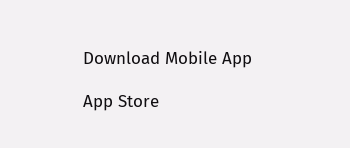Download Mobile App

App Store